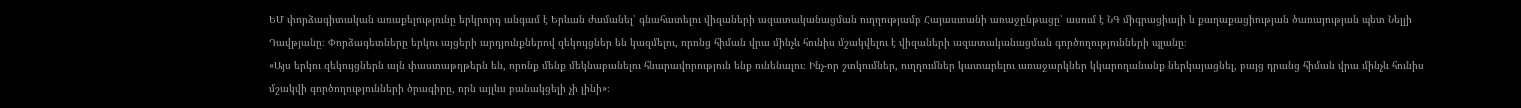ԵՄ փորձագիտական առաքելությունը երկրորդ անգամ է Երևան ժամանել՝ գնահատելու վիզաների ազատականացման ուղղությամբ Հայաստանի առաջընթացը՝ ասում է ՆԳ միգրացիայի և քաղաքացիության ծառայության պետ Նելլի Դավթյանը։ Փորձագետները երկու այցերի արդյունքներով զեկույցներ են կազմելու, որոնց հիման վրա մինչև հունիս մշակվելու է վիզաների ազատականացման գործողությունների պլանը։
«Այս երկու զեկույցներն այն փաստաթղթերն են, որոնք մենք մեկնաբանելու հնարավորություն ենք ունենալու։ Ինչ-որ շտկումներ, ուղղումներ կատարելու առաջարկներ կկարողանանք ներկայացնել, բայց դրանց հիման վրա մինչև հունիս մշակվի գործողությունների ծրագիրը, որն այլևս բանակցելի չի լինի»։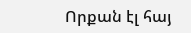Որքան էլ հայ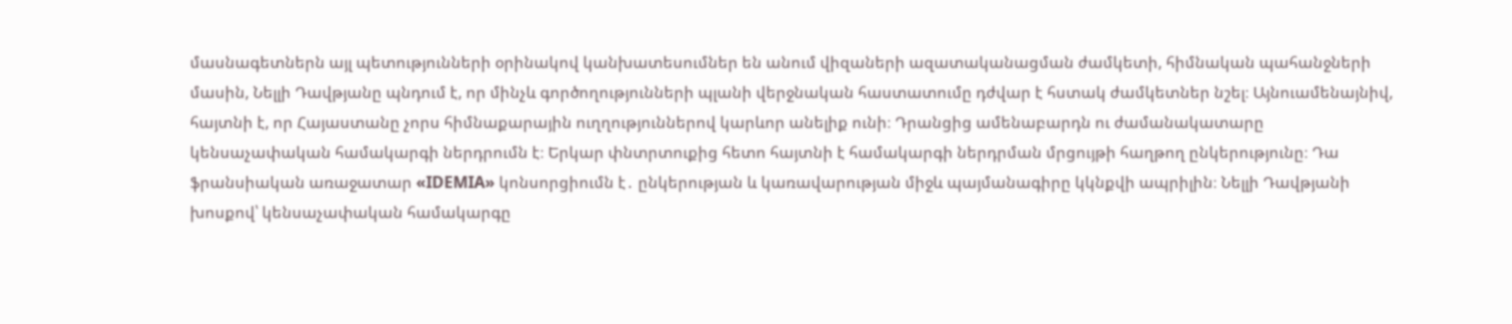մասնագետներն այլ պետությունների օրինակով կանխատեսումներ են անում վիզաների ազատականացման ժամկետի, հիմնական պահանջների մասին, Նելլի Դավթյանը պնդում է, որ մինչև գործողությունների պլանի վերջնական հաստատումը դժվար է հստակ ժամկետներ նշել։ Այնուամենայնիվ, հայտնի է, որ Հայաստանը չորս հիմնաքարային ուղղություններով կարևոր անելիք ունի։ Դրանցից ամենաբարդն ու ժամանակատարը կենսաչափական համակարգի ներդրումն է։ Երկար փնտրտուքից հետո հայտնի է համակարգի ներդրման մրցույթի հաղթող ընկերությունը։ Դա ֆրանսիական առաջատար «IDEMIA» կոնսորցիումն է․ ընկերության և կառավարության միջև պայմանագիրը կկնքվի ապրիլին։ Նելլի Դավթյանի խոսքով՝ կենսաչափական համակարգը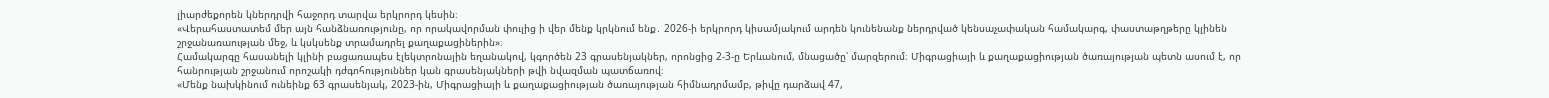լիարժեքորեն կներդրվի հաջորդ տարվա երկրորդ կեսին։
«Վերահաստատեմ մեր այն հանձնառությունը, որ որակավորման փուլից ի վեր մենք կրկնում ենք․ 2026-ի երկրորդ կիսամյակում արդեն կունենանք ներդրված կենսաչափական համակարգ, փաստաթղթերը կլինեն շրջանառաության մեջ, և կսկսենք տրամադրել քաղաքացիներին»։
Համակարգը հասանելի կլինի բացառապես էլեկտրոնային եղանակով, կգործեն 23 գրասենյակներ, որոնցից 2-3-ը Երևանում, մնացածը՝ մարզերում։ Միգրացիայի և քաղաքացիության ծառայության պետն ասում է, որ հանրության շրջանում որոշակի դժգոհություններ կան գրասենյակների թվի նվազման պատճառով։
«Մենք նախկինում ունեինք 63 գրասենյակ, 2023-ին, Միգրացիայի և քաղաքացիության ծառայության հիմնադրմամբ, թիվը դարձավ 47,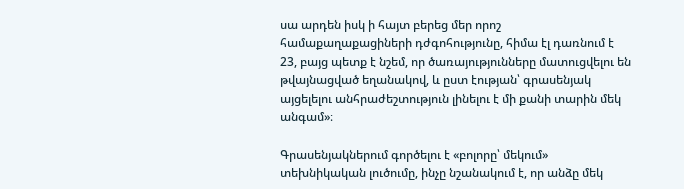սա արդեն իսկ ի հայտ բերեց մեր որոշ համաքաղաքացիների դժգոհությունը, հիմա էլ դառնում է 23, բայց պետք է նշեմ, որ ծառայությունները մատուցվելու են թվայնացված եղանակով, և ըստ էության՝ գրասենյակ այցելելու անհրաժեշտություն լինելու է մի քանի տարին մեկ անգամ»։

Գրասենյակներում գործելու է «բոլորը՝ մեկում» տեխնիկական լուծումը, ինչը նշանակում է, որ անձը մեկ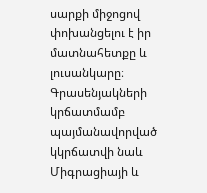սարքի միջոցով փոխանցելու է իր մատնահետքը և լուսանկարը։ Գրասենյակների կրճատմամբ պայմանավորված կկրճատվի նաև Միգրացիայի և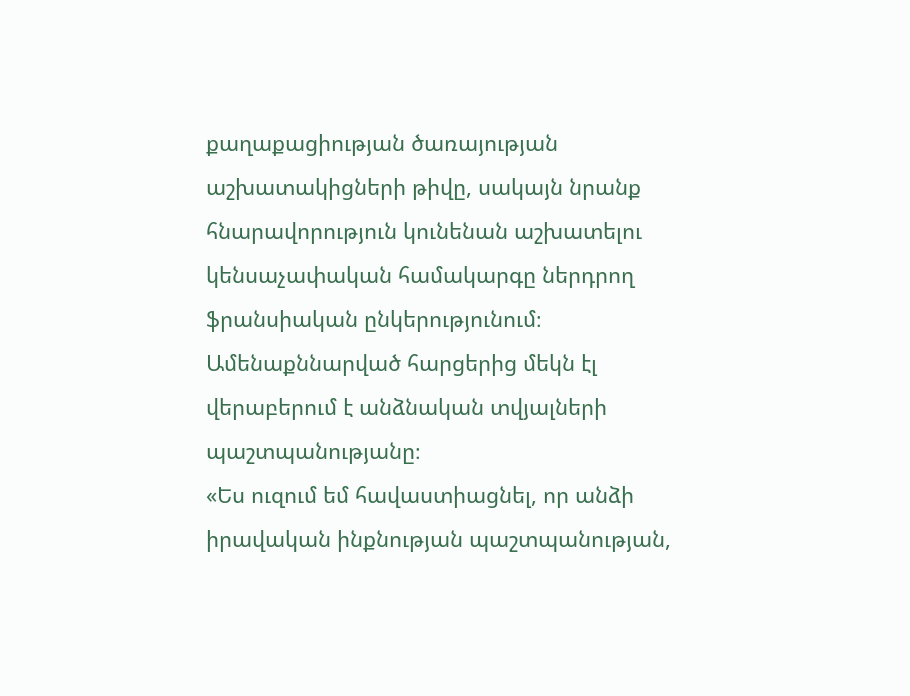քաղաքացիության ծառայության աշխատակիցների թիվը, սակայն նրանք հնարավորություն կունենան աշխատելու կենսաչափական համակարգը ներդրող ֆրանսիական ընկերությունում։ Ամենաքննարված հարցերից մեկն էլ վերաբերում է անձնական տվյալների պաշտպանությանը։
«Ես ուզում եմ հավաստիացնել, որ անձի իրավական ինքնության պաշտպանության,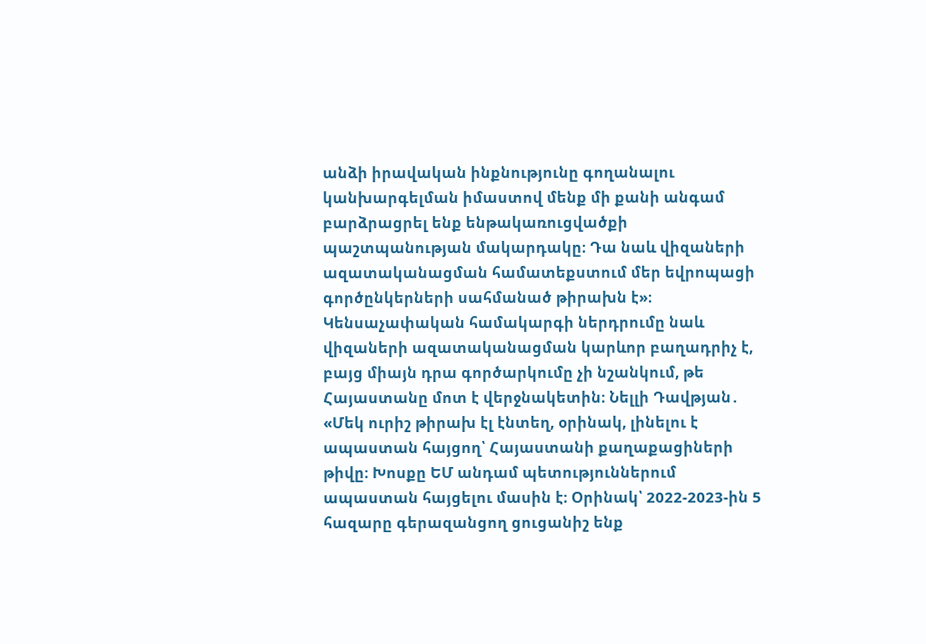անձի իրավական ինքնությունը գողանալու կանխարգելման իմաստով մենք մի քանի անգամ բարձրացրել ենք ենթակառուցվածքի պաշտպանության մակարդակը։ Դա նաև վիզաների ազատականացման համատեքստում մեր եվրոպացի գործընկերների սահմանած թիրախն է»։
Կենսաչափական համակարգի ներդրումը նաև վիզաների ազատականացման կարևոր բաղադրիչ է, բայց միայն դրա գործարկումը չի նշանկում, թե Հայաստանը մոտ է վերջնակետին։ Նելլի Դավթյան․
«Մեկ ուրիշ թիրախ էլ էնտեղ, օրինակ, լինելու է ապաստան հայցող՝ Հայաստանի քաղաքացիների թիվը։ Խոսքը ԵՄ անդամ պետություններում ապաստան հայցելու մասին է։ Օրինակ՝ 2022-2023-ին 5 հազարը գերազանցող ցուցանիշ ենք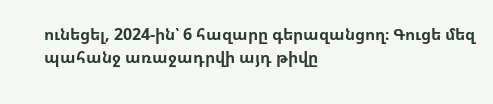ունեցել, 2024-ին՝ 6 հազարը գերազանցող։ Գուցե մեզ պահանջ առաջադրվի այդ թիվը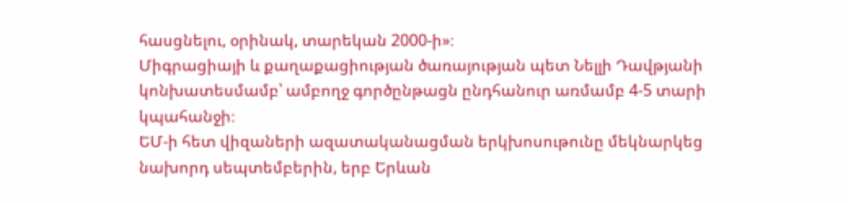հասցնելու, օրինակ, տարեկան 2000-ի»։
Միգրացիայի և քաղաքացիության ծառայության պետ Նելլի Դավթյանի կոնխատեսմամբ՝ ամբողջ գործընթացն ընդհանուր առմամբ 4-5 տարի կպահանջի։
ԵՄ-ի հետ վիզաների ազատականացման երկխոսութունը մեկնարկեց նախորդ սեպտեմբերին, երբ Երևան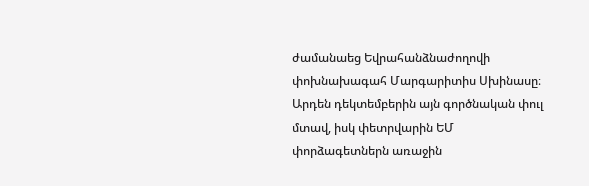ժամանաեց Եվրահանձնաժողովի փոխնախագահ Մարգարիտիս Սխինասը։ Արդեն դեկտեմբերին այն գործնական փուլ մտավ, իսկ փետրվարին ԵՄ փորձագետներն առաջին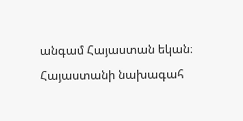անգամ Հայաստան եկան։ Հայաստանի նախագահ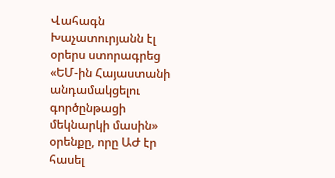Վահագն Խաչատուրյանն էլ օրերս ստորագրեց «ԵՄ-ին Հայաստանի անդամակցելու գործընթացի մեկնարկի մասին» օրենքը, որը ԱԺ էր հասել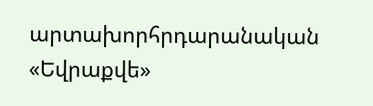արտախորհրդարանական «Եվրաքվե»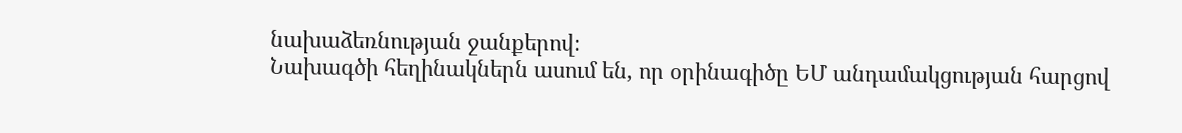նախաձեռնության ջանքերով։
Նախագծի հեղինակներն ասում են, որ օրինագիծը ԵՄ անդամակցության հարցով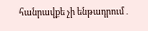հանրավքե չի ենթադրում․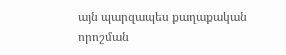այն պարզապես քաղաքական որոշման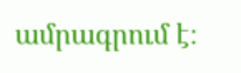ամրագրում է։